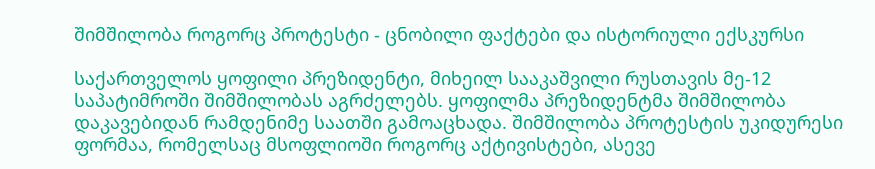შიმშილობა როგორც პროტესტი - ცნობილი ფაქტები და ისტორიული ექსკურსი

საქართველოს ყოფილი პრეზიდენტი, მიხეილ სააკაშვილი რუსთავის მე-12 საპატიმროში შიმშილობას აგრძელებს. ყოფილმა პრეზიდენტმა შიმშილობა დაკავებიდან რამდენიმე საათში გამოაცხადა. შიმშილობა პროტესტის უკიდურესი ფორმაა, რომელსაც მსოფლიოში როგორც აქტივისტები, ასევე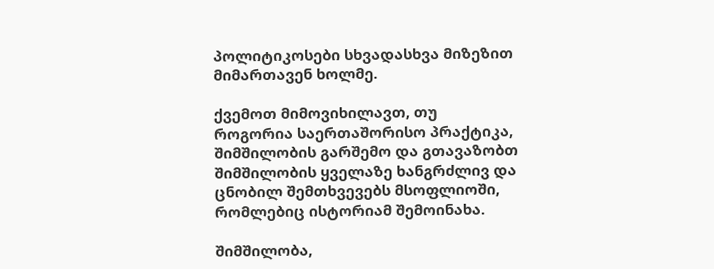პოლიტიკოსები სხვადასხვა მიზეზით მიმართავენ ხოლმე.

ქვემოთ მიმოვიხილავთ, თუ როგორია საერთაშორისო პრაქტიკა, შიმშილობის გარშემო და გთავაზობთ შიმშილობის ყველაზე ხანგრძლივ და ცნობილ შემთხვევებს მსოფლიოში, რომლებიც ისტორიამ შემოინახა.

შიმშილობა,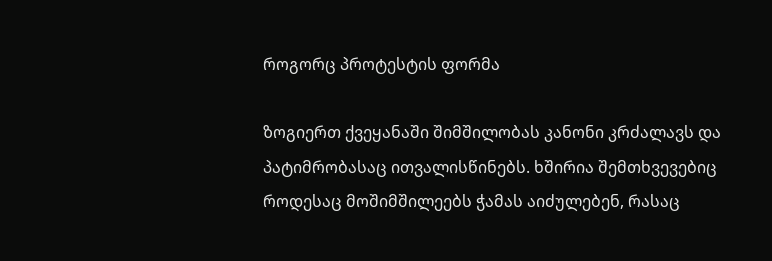როგორც პროტესტის ფორმა

ზოგიერთ ქვეყანაში შიმშილობას კანონი კრძალავს და პატიმრობასაც ითვალისწინებს. ხშირია შემთხვევებიც როდესაც მოშიმშილეებს ჭამას აიძულებენ, რასაც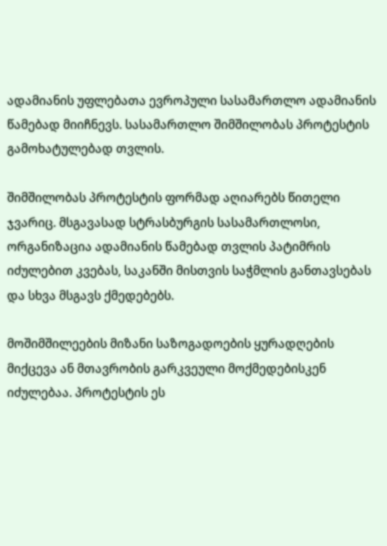ადამიანის უფლებათა ევროპული სასამართლო ადამიანის წამებად მიიჩნევს. სასამართლო შიმშილობას პროტესტის გამოხატულებად თვლის.

შიმშილობას პროტესტის ფორმად აღიარებს წითელი ჯვარიც. მსგავასად სტრასბურგის სასამართლოსი, ორგანიზაცია ადამიანის წამებად თვლის პატიმრის იძულებით კვებას, საკანში მისთვის საჭმლის განთავსებას და სხვა მსგავს ქმედებებს.

მოშიმშილეების მიზანი საზოგადოების ყურადღების მიქცევა ან მთავრობის გარკვეული მოქმედებისკენ იძულებაა. პროტესტის ეს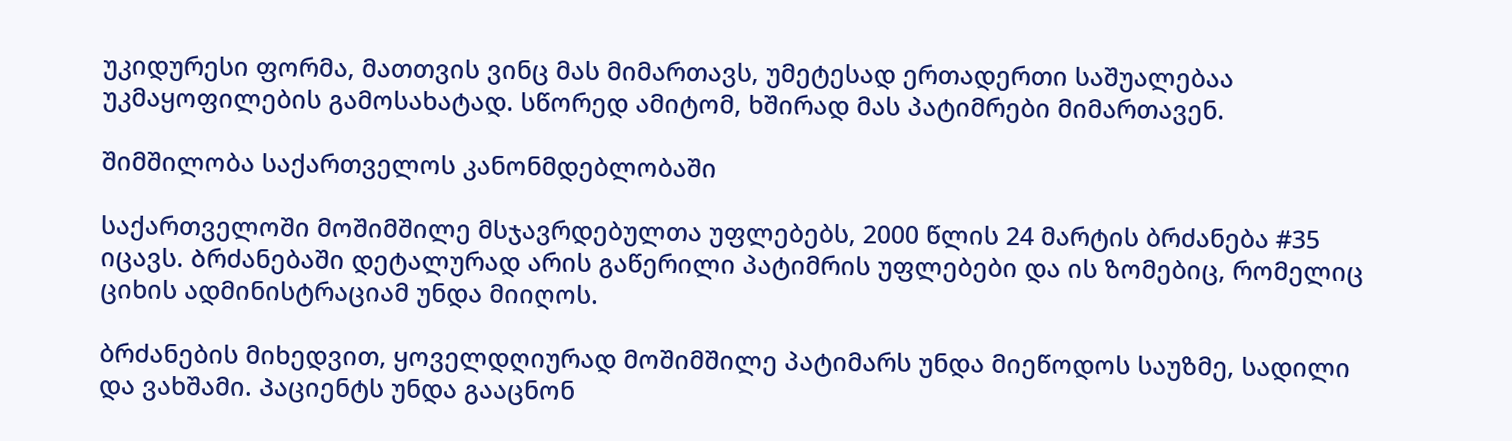უკიდურესი ფორმა, მათთვის ვინც მას მიმართავს, უმეტესად ერთადერთი საშუალებაა უკმაყოფილების გამოსახატად. სწორედ ამიტომ, ხშირად მას პატიმრები მიმართავენ.

შიმშილობა საქართველოს კანონმდებლობაში

საქართველოში მოშიმშილე მსჯავრდებულთა უფლებებს, 2000 წლის 24 მარტის ბრძანება #35 იცავს. Ბრძანებაში დეტალურად არის გაწერილი პატიმრის უფლებები და ის ზომებიც, რომელიც ციხის ადმინისტრაციამ უნდა მიიღოს.

ბრძანების მიხედვით, ყოველდღიურად მოშიმშილე პატიმარს უნდა მიეწოდოს საუზმე, სადილი და ვახშამი. Პაციენტს უნდა გააცნონ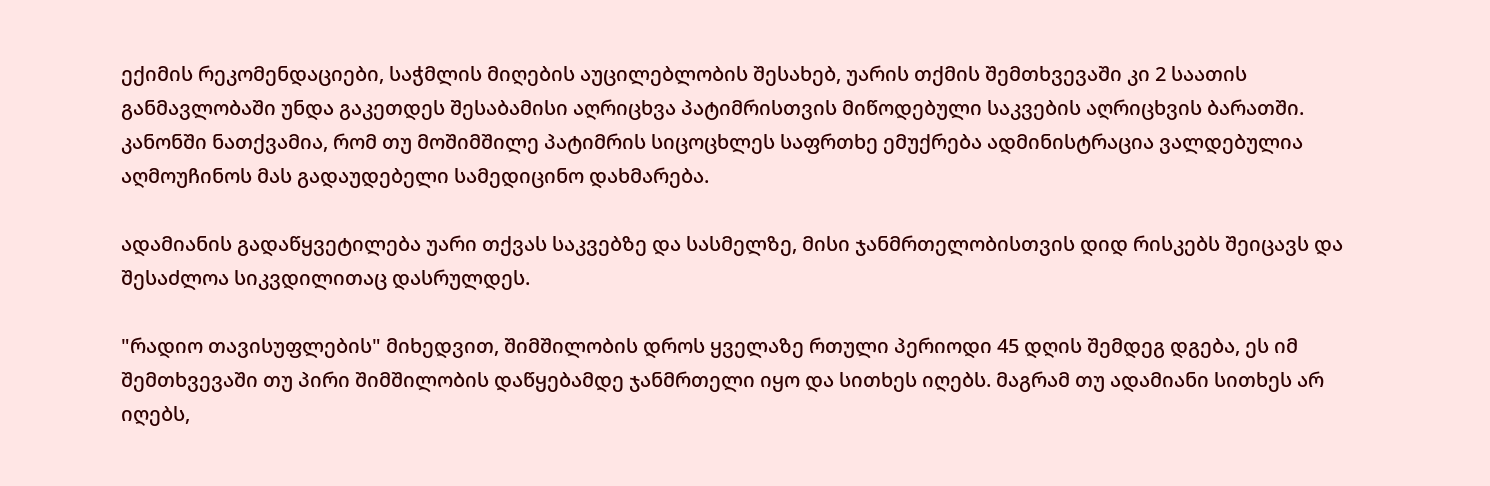ექიმის რეკომენდაციები, საჭმლის მიღების აუცილებლობის შესახებ, უარის თქმის შემთხვევაში კი 2 საათის განმავლობაში უნდა გაკეთდეს შესაბამისი აღრიცხვა პატიმრისთვის მიწოდებული საკვების აღრიცხვის ბარათში. კანონში ნათქვამია, რომ თუ მოშიმშილე პატიმრის სიცოცხლეს საფრთხე ემუქრება ადმინისტრაცია ვალდებულია აღმოუჩინოს მას გადაუდებელი სამედიცინო დახმარება.

ადამიანის გადაწყვეტილება უარი თქვას საკვებზე და სასმელზე, მისი ჯანმრთელობისთვის დიდ რისკებს შეიცავს და შესაძლოა სიკვდილითაც დასრულდეს.

"რადიო თავისუფლების" მიხედვით, შიმშილობის დროს ყველაზე რთული პერიოდი 45 დღის შემდეგ დგება, ეს იმ შემთხვევაში თუ პირი შიმშილობის დაწყებამდე ჯანმრთელი იყო და სითხეს იღებს. მაგრამ თუ ადამიანი სითხეს არ იღებს,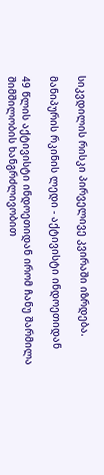სიკვდილის რისკი პირველივე კვირაში იზრდება.

მანიპურის რკინის ლედი - აქტივისტი ინდოეთიდან

49 წლის აქტივისტი ინდოეთიდან ირომ ჩანუ შარმილა შიმშილობის ხანგრძლივობით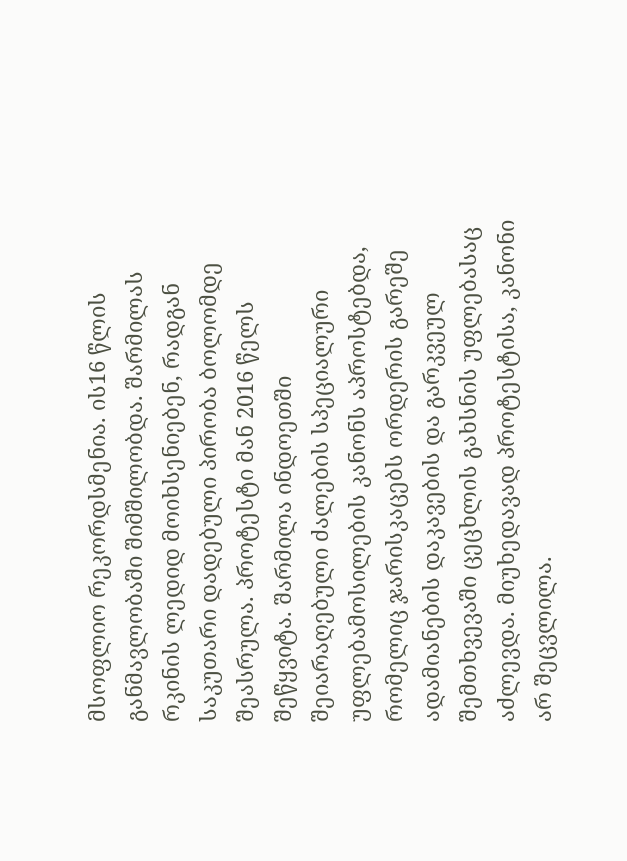მსოფლიო რეკორდსმენია. ის16 წლის განმავლობაში შიმშილობდა. შარმილას რკინის ლედიდ მოიხსენიებენ, რადგან საკუთარი დადებული პირობა ბოლომდე შეასრულა. პროტესტი მან 2016 წელს შეწყვიტა. შარმილა ინდოეთში შეიარაღებული ძალების სპეციალური უფლებამოსილების კანონს აპროსტებდა, რომელიც ჯარისკაცებს ორდერის გარეშე ადამიანების დაკავების და გარკვეულ შემთხვევაში ცეცხლის გახსნის უფლებასაც აძლევდა. მიუხედავად პროტესტისა, კანონი არ შეცვლილა.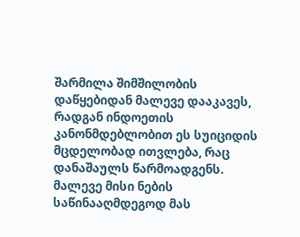შარმილა შიმშილობის დაწყებიდან მალევე დააკავეს, რადგან ინდოეთის კანონმდებლობით ეს სუიციდის მცდელობად ითვლება, რაც დანაშაულს წარმოადგენს. მალევე მისი ნების საწინააღმდეგოდ მას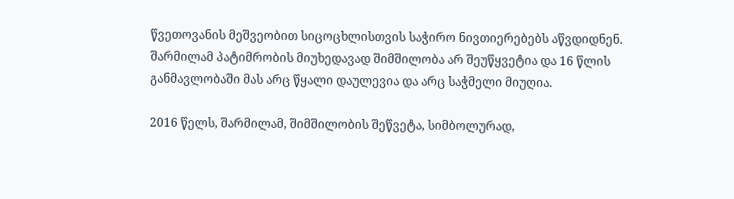წვეთოვანის მეშვეობით სიცოცხლისთვის საჭირო ნივთიერებებს აწვდიდნენ. შარმილამ პატიმრობის მიუხედავად შიმშილობა არ შეუწყვეტია და 16 წლის განმავლობაში მას არც წყალი დაულევია და არც საჭმელი მიუღია.

2016 წელს, შარმილამ, შიმშილობის შეწვეტა, სიმბოლურად,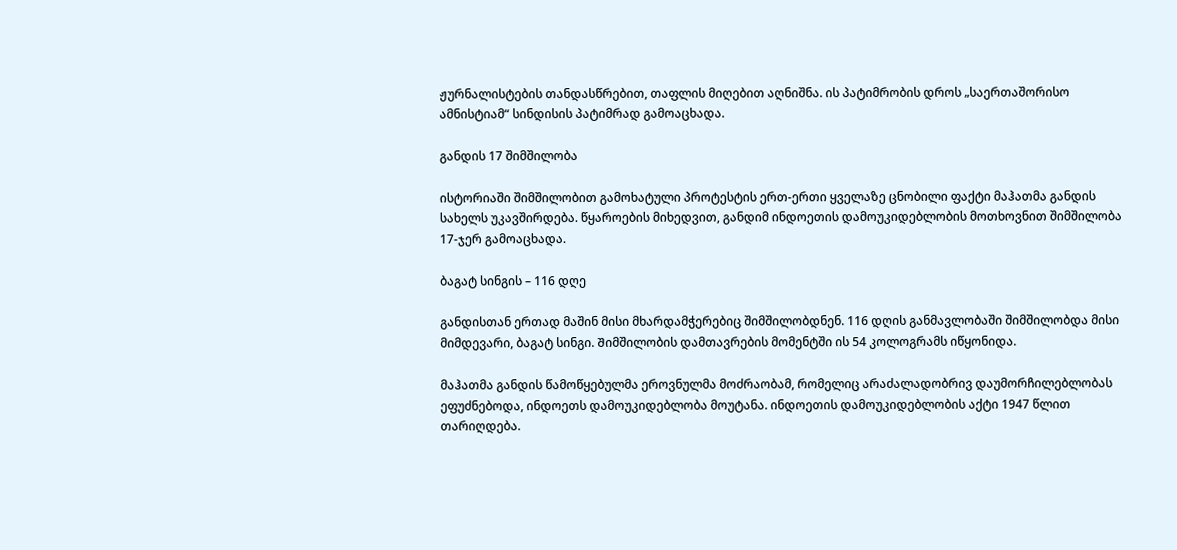ჟურნალისტების თანდასწრებით, თაფლის მიღებით აღნიშნა. ის პატიმრობის დროს „საერთაშორისო ამნისტიამ“ სინდისის პატიმრად გამოაცხადა.

განდის 17 შიმშილობა

ისტორიაში შიმშილობით გამოხატული პროტესტის ერთ-ერთი ყველაზე ცნობილი ფაქტი მაჰათმა განდის სახელს უკავშირდება. წყაროების მიხედვით, განდიმ ინდოეთის დამოუკიდებლობის მოთხოვნით შიმშილობა 17-ჯერ გამოაცხადა.

ბაგატ სინგის – 116 დღე

განდისთან ერთად მაშინ მისი მხარდამჭერებიც შიმშილობდნენ. 116 დღის განმავლობაში შიმშილობდა მისი მიმდევარი, ბაგატ სინგი. Შიმშილობის დამთავრების მომენტში ის 54 კოლოგრამს იწყონიდა.

მაჰათმა განდის წამოწყებულმა ეროვნულმა მოძრაობამ, რომელიც არაძალადობრივ დაუმორჩილებლობას ეფუძნებოდა, ინდოეთს დამოუკიდებლობა მოუტანა. ინდოეთის დამოუკიდებლობის აქტი 1947 წლით თარიღდება.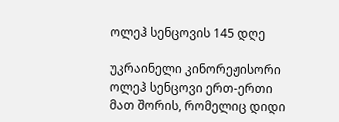ოლეჰ სენცოვის 145 დღე

უკრაინელი კინორეჟისორი ოლეჰ სენცოვი ერთ-ერთი მათ შორის, რომელიც დიდი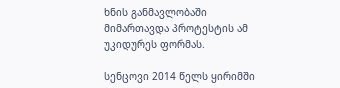ხნის განმავლობაში მიმართავდა პროტესტის ამ უკიდურეს ფორმას.

სენცოვი 2014 წელს ყირიმში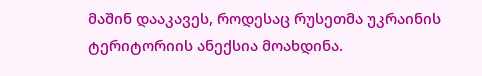მაშინ დააკავეს, როდესაც რუსეთმა უკრაინის ტერიტორიის ანექსია მოახდინა.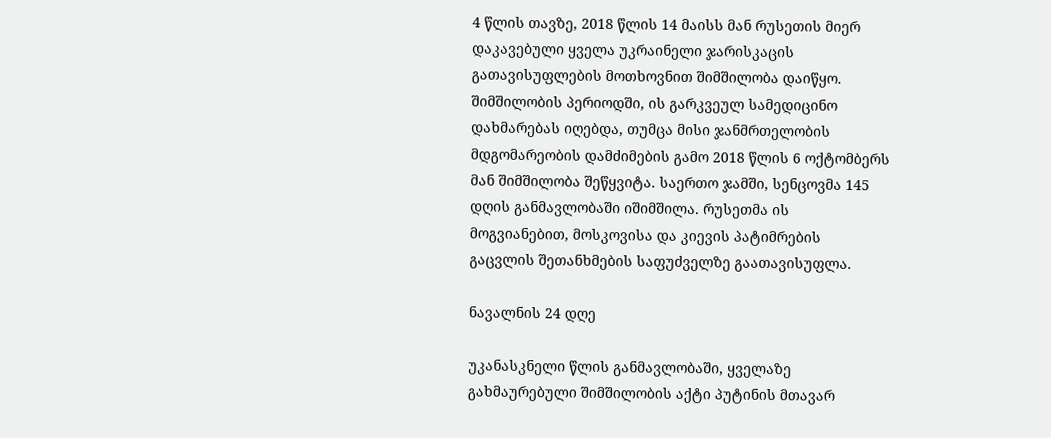4 წლის თავზე, 2018 წლის 14 მაისს მან რუსეთის მიერ დაკავებული ყველა უკრაინელი ჯარისკაცის გათავისუფლების მოთხოვნით შიმშილობა დაიწყო. შიმშილობის პერიოდში, ის გარკვეულ სამედიცინო დახმარებას იღებდა, თუმცა მისი ჯანმრთელობის მდგომარეობის დამძიმების გამო 2018 წლის 6 ოქტომბერს მან შიმშილობა შეწყვიტა. საერთო ჯამში, სენცოვმა 145 დღის განმავლობაში იშიმშილა. რუსეთმა ის მოგვიანებით, მოსკოვისა და კიევის პატიმრების გაცვლის შეთანხმების საფუძველზე გაათავისუფლა.

ნავალნის 24 დღე

უკანასკნელი წლის განმავლობაში, ყველაზე გახმაურებული შიმშილობის აქტი პუტინის მთავარ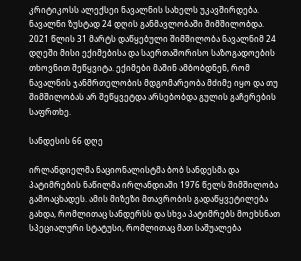კრიტიკოსს ალექსეი ნავალნის სახელს უკავშირდება. ნავალნი ზუსტად 24 დღის განმავლობაში შიმშილობდა. 2021 წლის 31 მარტს დაწყებული შიმშილობა ნავალნიმ 24 დღეში მისი ექიმებისა და საერთაშორისო საზოგადოების თხოვნით შეწყვიტა. ექიმები მაშინ ამბობდნენ, რომ ნავალნის ჯანმრთელობის მდგომარეობა მძიმე იყო და თუ შიმშილობას არ შეწყვეტდა არსებობდა გულის გაჩერების საფრთხე.

სანდესის 66 დღე

ირლანდიელმა ნაციონალისტმა ბობ სანდესმა და პატიმრების ნაწილმა ირლანდიაში 1976 წელს შიმშილობა გამოაცხადეს. ამის მიზეზი მთავრობის გადაწყვეტილება გახდა, რომლითაც სანდერსს და სხვა პატიმრებს მოეხსნათ სპეციალური სტატუსი, რომლითაც მათ საშუალება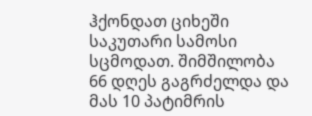ჰქონდათ ციხეში საკუთარი სამოსი სცმოდათ. შიმშილობა 66 დღეს გაგრძელდა და მას 10 პატიმრის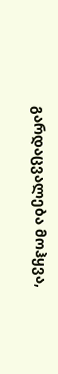გარდაცვალება მოჰყვა,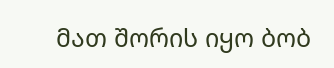მათ შორის იყო ბობ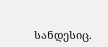სანდესიც.